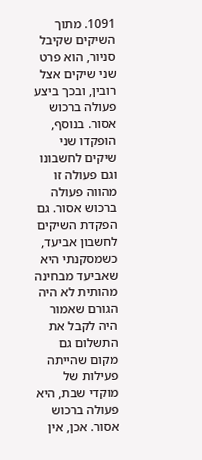1091. מתוך השיקים שקיבל סניור, הוא פרט שני שיקים אצל רובין, ובכך ביצע פעולה ברכוש אסור. בנוסף, הופקדו שני שיקים לחשבונו וגם פעולה זו מהווה פעולה ברכוש אסור. גם הפקדת השיקים לחשבון אביעד, כשמסקנתי היא שאביעד מבחינה מהותית לא היה הגורם שאמור היה לקבל את התשלום גם מקום שהייתה פעילות של מוקדי שבת, היא פעולה ברכוש אסור. אכן, אין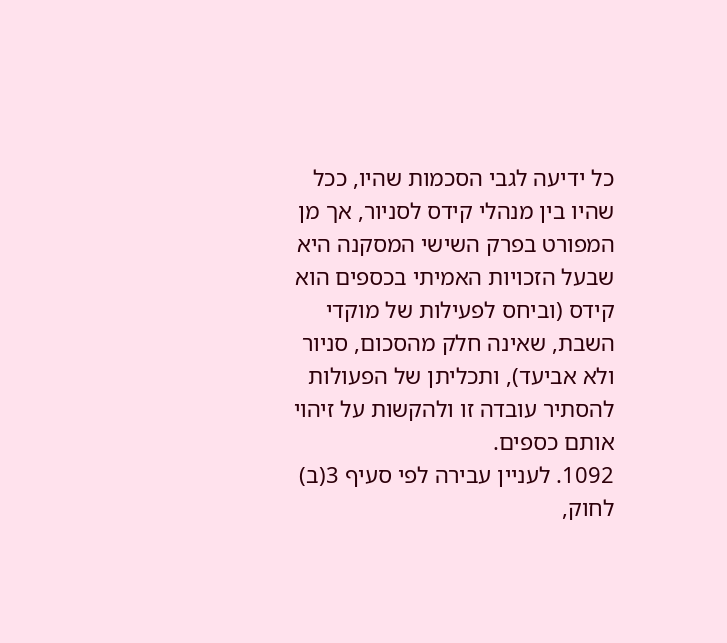כל ידיעה לגבי הסכמות שהיו, ככל שהיו בין מנהלי קידס לסניור, אך מן המפורט בפרק השישי המסקנה היא שבעל הזכויות האמיתי בכספים הוא קידס (וביחס לפעילות של מוקדי השבת, שאינה חלק מהסכום, סניור ולא אביעד), ותכליתן של הפעולות להסתיר עובדה זו ולהקשות על זיהוי אותם כספים.
1092. לעניין עבירה לפי סעיף 3(ב) לחוק,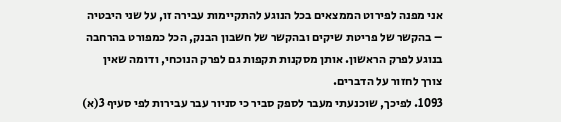אני מפנה לפירוט הממצאים בכל הנוגע להתקיימות עבירה זו, על שני היבטיה – בהקשר של פריטת שיקים ובהקשר של חשבון הבנק, הכל כמפורט בהרחבה בנוגע לפרק הראשון. אותן מסקנות תקפות גם לפרק הנוכחי, ודומה שאין צורך לחזור על הדברים.
1093. לפיכך, שוכנעתי מעבר לספק סביר כי סניור עבר עבירות לפי סעיף 3(א)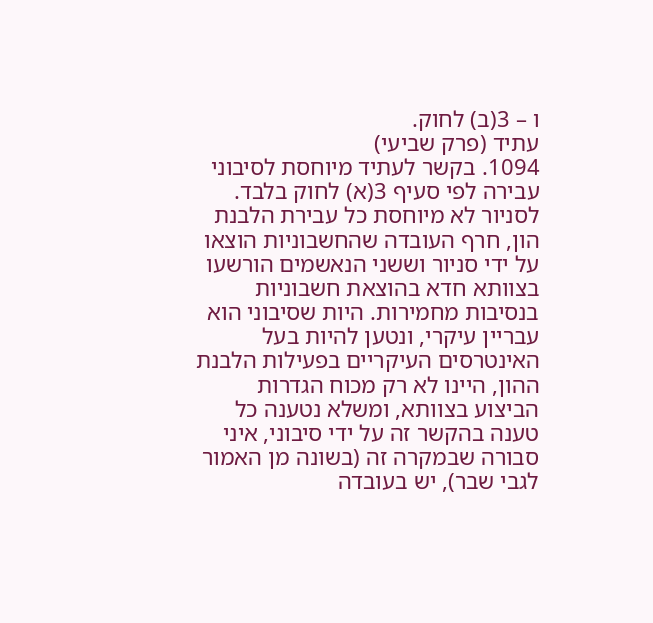ו – 3(ב) לחוק.
עתיד (פרק שביעי)
1094. בקשר לעתיד מיוחסת לסיבוני עבירה לפי סעיף 3(א) לחוק בלבד. לסניור לא מיוחסת כל עבירת הלבנת הון, חרף העובדה שהחשבוניות הוצאו על ידי סניור וששני הנאשמים הורשעו בצוותא חדא בהוצאת חשבוניות בנסיבות מחמירות. היות שסיבוני הוא עבריין עיקרי, ונטען להיות בעל האינטרסים העיקריים בפעילות הלבנת ההון, היינו לא רק מכוח הגדרות הביצוע בצוותא, ומשלא נטענה כל טענה בהקשר זה על ידי סיבוני, איני סבורה שבמקרה זה (בשונה מן האמור לגבי שבר), יש בעובדה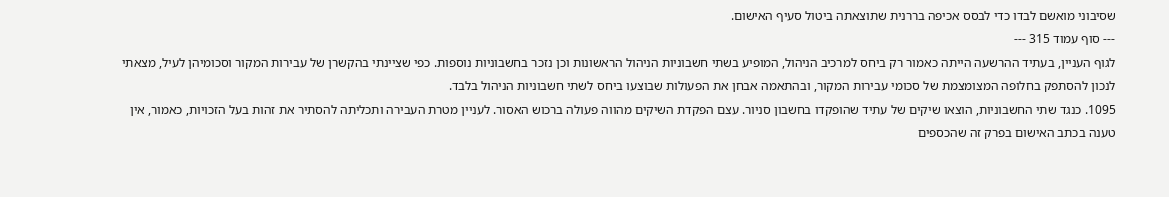שסיבוני מואשם לבדו כדי לבסס אכיפה בררנית שתוצאתה ביטול סעיף האישום.
--- סוף עמוד 315 ---
לגוף העניין, בעתיד ההרשעה הייתה כאמור רק ביחס למרכיב הניהול, המופיע בשתי חשבוניות הניהול הראשונות וכן נזכר בחשבוניות נוספות. כפי שציינתי בהקשרן של עבירות המקור וסכומיהן לעיל, מצאתי לנכון להסתפק בחלופה המצומצמת של סכומי עבירות המקור, ובהתאמה אבחן את הפעולות שבוצעו ביחס לשתי חשבוניות הניהול בלבד.
1095. כנגד שתי החשבוניות, הוצאו שיקים של עתיד שהופקדו בחשבון סניור. עצם הפקדת השיקים מהווה פעולה ברכוש האסור. לעניין מטרת העבירה ותכליתה להסתיר את זהות בעל הזכויות, כאמור, אין טענה בכתב האישום בפרק זה שהכספים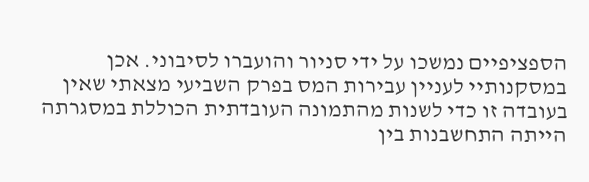הספציפיים נמשכו על ידי סניור והועברו לסיבוני. אכן במסקנותיי לעניין עבירות המס בפרק השביעי מצאתי שאין בעובדה זו כדי לשנות מהתמונה העובדתית הכוללת במסגרתה הייתה התחשבנות בין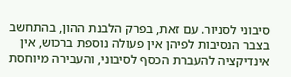סיבוני לסניור. עם זאת, בפרק הלבנת ההון, בהתחשב בצבר הנסיבות לפיהן אין פעולה נוספת ברכוש, אין אינדיקציה להעברת הכסף לסיבוני, והעבירה מיוחסת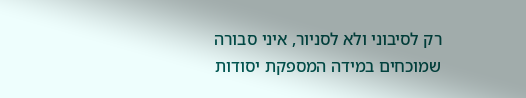רק לסיבוני ולא לסניור, איני סבורה שמוכחים במידה המספקת יסודות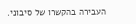העבירה בהקשרו של סיבוני.